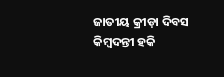ଜାତୀୟ କ୍ରୀଡ଼ା ଦିବସ
କିମ୍ବଦନ୍ତୀ ହକି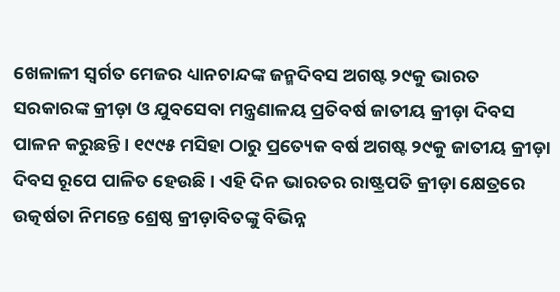ଖେଳାଳୀ ସ୍ୱର୍ଗତ ମେଜର ଧ୍ୟାନଚାନ୍ଦଙ୍କ ଜନ୍ମଦିବସ ଅଗଷ୍ଟ ୨୯କୁ ଭାରତ ସରକାରଙ୍କ କ୍ରୀଡ଼ା ଓ ଯୁବସେବା ମନ୍ତ୍ରଣାଳୟ ପ୍ରତିବର୍ଷ ଜାତୀୟ କ୍ରୀଡ଼ା ଦିବସ ପାଳନ କରୁଛନ୍ତି । ୧୯୯୫ ମସିହା ଠାରୁ ପ୍ରତ୍ୟେକ ବର୍ଷ ଅଗଷ୍ଟ ୨୯କୁ ଜାତୀୟ କ୍ରୀଡ଼ା ଦିବସ ରୂପେ ପାଳିତ ହେଉଛି । ଏହି ଦିନ ଭାରତର ରାଷ୍ଟ୍ରପତି କ୍ରୀଡ଼ା କ୍ଷେତ୍ରରେ ଉତ୍କର୍ଷତା ନିମନ୍ତେ ଶ୍ରେଷ୍ଠ କ୍ରୀଡ଼ାବିତଙ୍କୁ ବିଭିନ୍ନ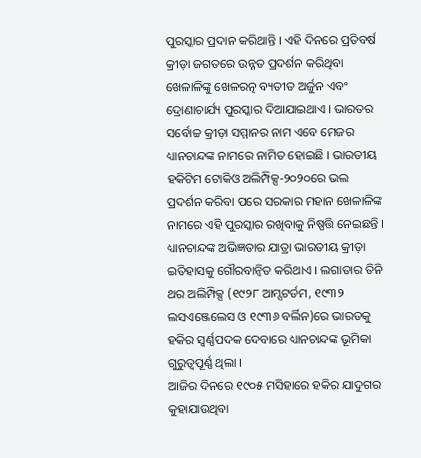ପୁରସ୍କାର ପ୍ରଦାନ କରିଥାନ୍ତି । ଏହି ଦିନରେ ପ୍ରତିବର୍ଷ କ୍ରୀଡ଼ା ଜଗତରେ ଉନ୍ନତ ପ୍ରଦର୍ଶନ କରିଥିବା ଖେଳାଳିଙ୍କୁ ଖେଳରତ୍ନ ବ୍ୟତୀତ ଅର୍ଜୁନ ଏବଂ ଦ୍ରୋଣାଚାର୍ଯ୍ୟ ପୁରସ୍କାର ଦିଆଯାଇଥାଏ । ଭାରତର ସର୍ବୋଚ୍ଚ କ୍ରୀଡ଼ା ସମ୍ମାନର ନାମ ଏବେ ମେଜର ଧ୍ୟାନଚାନ୍ଦଙ୍କ ନାମରେ ନାମିତ ହୋଇଛି । ଭାରତୀୟ ହକିଟିମ ଟୋକିଓ ଅଲିମ୍ପିକ୍ସ-୨୦୨୦ରେ ଭଲ ପ୍ରଦର୍ଶନ କରିବା ପରେ ସରକାର ମହାନ ଖେଳାଳିଙ୍କ ନାମରେ ଏହି ପୁରସ୍କାର ରଖିବାକୁ ନିଷ୍ପତ୍ତି ନେଇଛନ୍ତି । ଧ୍ୟାନଚାନ୍ଦଙ୍କ ଅଭିଜ୍ଞତାର ଯାତ୍ରା ଭାରତୀୟ କ୍ରୀଡ଼ା ଇତିହାସକୁ ଗୌରବାନ୍ୱିତ କରିଥାଏ । ଲଗାତାର ତିନି ଥର ଅଲିମ୍ପିକ୍ସ (୧୯୨୮ ଆମ୍ସଟର୍ଡମ, ୧୯୩୨ ଲସଏଞ୍ଜେଲେସ ଓ ୧୯୩୬ ବର୍ଲିନ)ରେ ଭାରତକୁ ହକିର ସ୍ୱର୍ଣ୍ଣପଦକ ଦେବାରେ ଧ୍ୟାନଚାନ୍ଦଙ୍କ ଭୂମିକା ଗୁରୁତ୍ୱପୂର୍ଣ୍ଣ ଥିଲା ।
ଆଜିର ଦିନରେ ୧୯୦୫ ମସିହାରେ ହକିର ଯାଦୁଗର କୁହାଯାଉଥିବା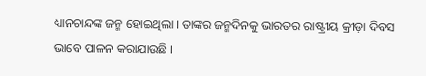ଧ୍ୟାନଚାନ୍ଦଙ୍କ ଜନ୍ମ ହୋଇଥିଲା । ତାଙ୍କର ଜନ୍ମଦିନକୁ ଭାରତର ରାଷ୍ଟ୍ରୀୟ କ୍ରୀଡ଼ା ଦିବସ ଭାବେ ପାଳନ କରାଯାଉଛି ।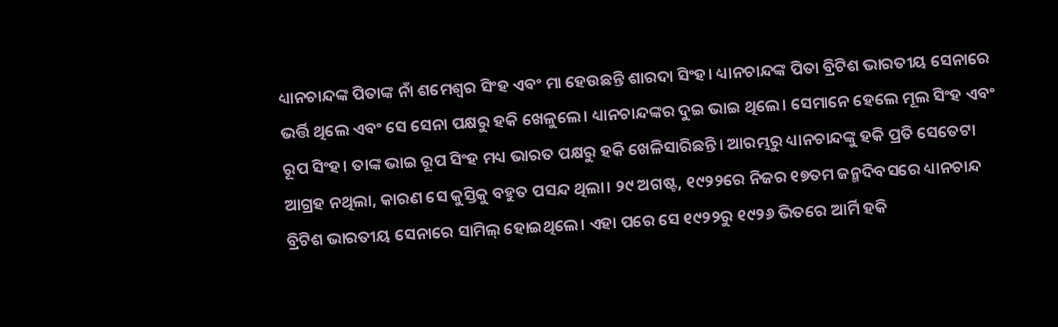ଧ୍ୟାନଚାନ୍ଦଙ୍କ ପିତାଙ୍କ ନାଁ ଶମେଶ୍ୱର ସିଂହ ଏବଂ ମା ହେଉଛନ୍ତି ଶାରଦା ସିଂହ। ଧ୍ୟାନଚାନ୍ଦଙ୍କ ପିତା ବ୍ରିଟିଶ ଭାରତୀୟ ସେନାରେ ଭର୍ତ୍ତି ଥିଲେ ଏବଂ ସେ ସେନା ପକ୍ଷରୁ ହକି ଖେଳୁଲେ। ଧ୍ୟାନଚାନ୍ଦଙ୍କର ଦୁଇ ଭାଇ ଥିଲେ। ସେମାନେ ହେଲେ ମୂଲ ସିଂହ ଏବଂ ରୂପ ସିଂହ। ତାଙ୍କ ଭାଇ ରୂପ ସିଂହ ମଧ୍ୟ ଭାରତ ପକ୍ଷରୁ ହକି ଖେଳିସାରିଛନ୍ତି। ଆରମ୍ଭରୁ ଧ୍ୟାନଚାନ୍ଦଙ୍କୁ ହକି ପ୍ରତି ସେତେଟା ଆଗ୍ରହ ନଥିଲା, କାରଣ ସେ କୁସ୍ତିକୁ ବହୁତ ପସନ୍ଦ ଥିଲା। ୨୯ ଅଗଷ୍ଟ, ୧୯୨୨ରେ ନିଜର ୧୭ତମ ଜନ୍ମଦିବସରେ ଧ୍ୟାନଚାନ୍ଦ ବ୍ରିଟିଶ ଭାରତୀୟ ସେନାରେ ସାମିଲ୍ ହୋଇଥିଲେ। ଏହା ପରେ ସେ ୧୯୨୨ରୁ ୧୯୨୬ ଭିତରେ ଆର୍ମି ହକି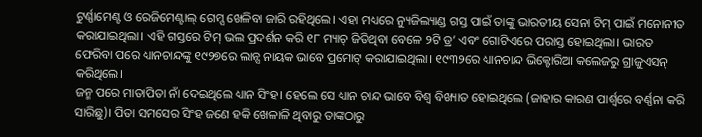ଟୁର୍ଣ୍ଣାମେଣ୍ଟ ଓ ରେଜିମେଣ୍ଟାଲ୍ ଗେମ୍ସ ଖେଳିବା ଜାରି ରହିଥିଲେ। ଏହା ମଧ୍ୟରେ ନ୍ୟୁଜିଲ୍ୟାଣ୍ଡ ଗସ୍ତ ପାଇଁ ତାଙ୍କୁ ଭାରତୀୟ ସେନା ଟିମ୍ ପାଇଁ ମନୋନୀତ କରାଯାଇଥିଲା। ଏହି ଗସ୍ତରେ ଟିମ୍ ଭଲ ପ୍ରଦର୍ଶନ କରି ୧୮ ମ୍ୟାଚ୍ ଜିତିଥିବା ବେଳେ ୨ଟି ଡ୍ର’ ଏବଂ ଗୋଟିଏରେ ପରାସ୍ତ ହୋଇଥିଲା। ଭାରତ ଫେରିବା ପରେ ଧ୍ୟାନଚାନ୍ଦଙ୍କୁ ୧୯୨୭ରେ ଲାନ୍ସ ନାୟକ ଭାବେ ପ୍ରମୋଟ୍ କରାଯାଇଥିଲା। ୧୯୩୨ରେ ଧ୍ୟାନଚାନ୍ଦ ଭିକ୍ଟୋରିଆ କଲେଜରୁ ଗ୍ରାଜୁଏସନ୍ କରିଥିଲେ।
ଜନ୍ମ ପରେ ମାତାପିତା ନାଁ ଦେଇଥିଲେ ଧ୍ୟାନ ସିଂହ। ହେଲେ ସେ ଧ୍ୟାନ ଚାନ୍ଦ ଭାବେ ବିଶ୍ବ ବିଖ୍ୟାତ ହୋଇଥିଲେ (ଜାହାର କାରଣ ପାର୍ଶ୍ବରେ ବର୍ଣ୍ଣନା କରି ସାରିଛୁ)। ପିତା ସମସେର ସିଂହ ଜଣେ ହକି ଖେଳାଳି ଥିବାରୁ ତାଙ୍କଠାରୁ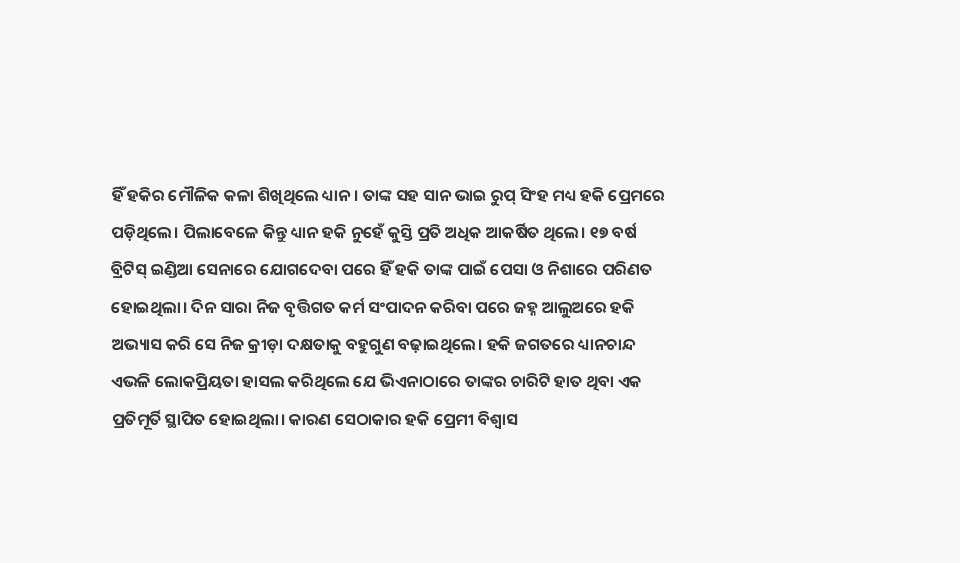ହିଁ ହକିର ମୌଳିକ କଳା ଶିଖିଥିଲେ ଧ୍ୟାନ। ତାଙ୍କ ସହ ସାନ ଭାଇ ରୁପ୍ ସିଂହ ମଧ୍ୟ ହକି ପ୍ରେମରେ ପଡ଼ିଥିଲେ। ପିଲାବେଳେ କିନ୍ତୁ ଧ୍ୟାନ ହକି ନୁହେଁ କୁସ୍ତି ପ୍ରତି ଅଧିକ ଆକର୍ଷିତ ଥିଲେ। ୧୭ ବର୍ଷ ବ୍ରିଟିସ୍ ଇଣ୍ଡିଆ ସେନାରେ ଯୋଗଦେବା ପରେ ହିଁ ହକି ତାଙ୍କ ପାଇଁ ପେସା ଓ ନିଶାରେ ପରିଣତ ହୋଇଥିଲା। ଦିନ ସାରା ନିଜ ବୃତ୍ତିଗତ କର୍ମ ସଂପାଦନ କରିବା ପରେ ଜହ୍ନ ଆଲୁଅରେ ହକି ଅଭ୍ୟାସ କରି ସେ ନିଜ କ୍ରୀଡ଼ା ଦକ୍ଷତାକୁ ବହୁଗୁଣ ବଢ଼ାଇଥିଲେ। ହକି ଜଗତରେ ଧ୍ୟାନଚାନ୍ଦ ଏଭଳି ଲୋକପ୍ରିୟତା ହାସଲ କରିଥିଲେ ଯେ ଭିଏନାଠାରେ ତାଙ୍କର ଚାରିଟି ହାତ ଥିବା ଏକ ପ୍ରତିମୂର୍ତି ସ୍ଥାପିତ ହୋଇଥିଲା। କାରଣ ସେଠାକାର ହକି ପ୍ରେମୀ ବିଶ୍ବାସ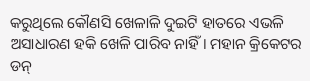କରୁଥିଲେ କୌଣସି ଖେଳାଳି ଦୁଇଟି ହାତରେ ଏଭଳି ଅସାଧାରଣ ହକି ଖେଳି ପାରିବ ନାହିଁ। ମହାନ କ୍ରିକେଟର ଡନ୍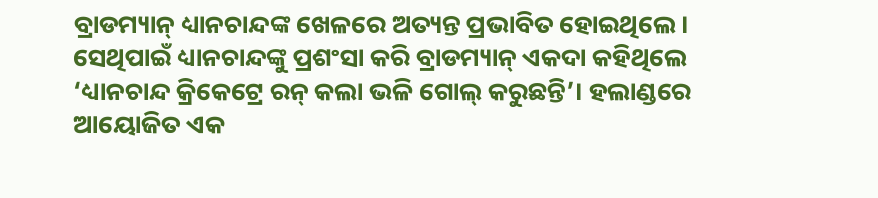ବ୍ରାଡମ୍ୟାନ୍ ଧ୍ୟାନଚାନ୍ଦଙ୍କ ଖେଳରେ ଅତ୍ୟନ୍ତ ପ୍ରଭାବିତ ହୋଇଥିଲେ। ସେଥିପାଇଁ ଧ୍ୟାନଚାନ୍ଦଙ୍କୁ ପ୍ରଶଂସା କରି ବ୍ରାଡମ୍ୟାନ୍ ଏକଦା କହିଥିଲେ ‘ଧ୍ୟାନଚାନ୍ଦ କ୍ରିକେଟ୍ରେ ରନ୍ କଲା ଭଳି ଗୋଲ୍ କରୁଛନ୍ତି’। ହଲାଣ୍ଡରେ ଆୟୋଜିତ ଏକ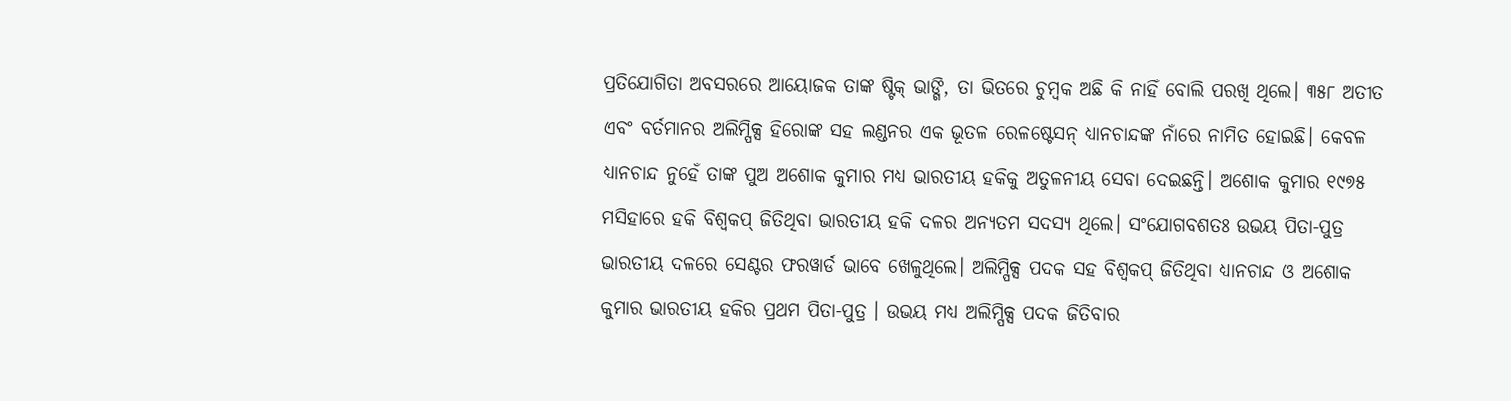ପ୍ରତିଯୋଗିତା ଅବସରରେ ଆୟୋଜକ ତାଙ୍କ ଷ୍ଟିକ୍ ଭାଙ୍ଗି, ତା ଭିତରେ ଚୁମ୍ବକ ଅଛି କି ନାହିଁ ବୋଲି ପରଖି ଥିଲେ। ୩୫୮ ଅତୀତ ଏବଂ ବର୍ତମାନର ଅଲିମ୍ପିକ୍ସ ହିରୋଙ୍କ ସହ ଲଣ୍ଡନର ଏକ ଭୂତଳ ରେଳଷ୍ଟେସନ୍ ଧ୍ୟାନଚାନ୍ଦଙ୍କ ନାଁରେ ନାମିତ ହୋଇଛି। କେବଳ ଧ୍ୟାନଚାନ୍ଦ ନୁହେଁ ତାଙ୍କ ପୁଅ ଅଶୋକ କୁମାର ମଧ୍ୟ ଭାରତୀୟ ହକିକୁ ଅତୁଳନୀୟ ସେବା ଦେଇଛନ୍ତି। ଅଶୋକ କୁମାର ୧୯୭୫ ମସିହାରେ ହକି ବିଶ୍ବକପ୍ ଜିତିଥିବା ଭାରତୀୟ ହକି ଦଳର ଅନ୍ୟତମ ସଦସ୍ୟ ଥିଲେ। ସଂଯୋଗବଶତଃ ଉଭୟ ପିତା-ପୁତ୍ର ଭାରତୀୟ ଦଳରେ ସେଣ୍ଟର ଫରୱାର୍ଡ ଭାବେ ଖେଳୁଥିଲେ। ଅଲିମ୍ପିକ୍ସ ପଦକ ସହ ବିଶ୍ବକପ୍ ଜିତିଥିବା ଧ୍ୟାନଚାନ୍ଦ ଓ ଅଶୋକ କୁମାର ଭାରତୀୟ ହକିର ପ୍ରଥମ ପିତା-ପୁତ୍ର । ଉଭୟ ମଧ୍ୟ ଅଲିମ୍ପିକ୍ସ ପଦକ ଜିତିବାର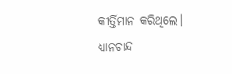କୀର୍ତ୍ତିମାନ କରିଥିଲେ। ଧ୍ୟାନଚାନ୍ଦ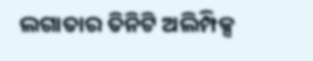ଲଗାତାର ତିନିଟି ଅଲିମ୍ପିକ୍ସ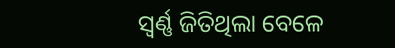ସ୍ବର୍ଣ୍ଣ ଜିତିଥିଲା ବେଳେ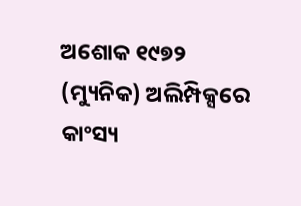ଅଶୋକ ୧୯୭୨ (ମ୍ୟୁନିକ) ଅଲିମ୍ପିକ୍ସରେ କାଂସ୍ୟ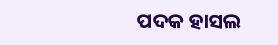ପଦକ ହାସଲ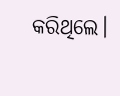କରିଥିଲେ।